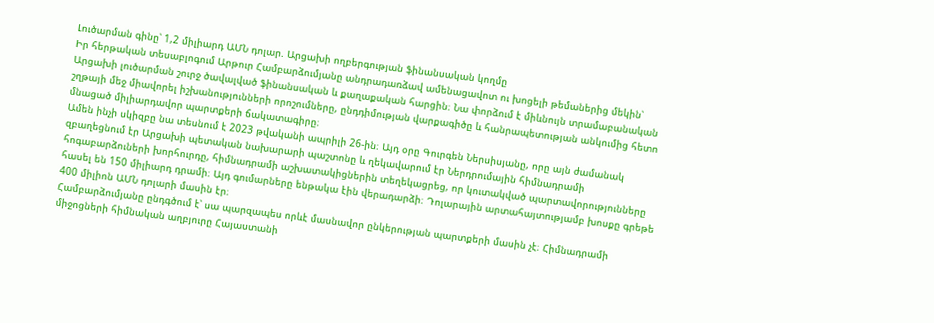Լուծարման գինը՝ 1,2 միլիարդ ԱՄՆ դոլար. Արցախի ողբերգության ֆինանսական կողմը
Իր հերթական տեսաբլոգում Արթուր Համբարձումյանը անդրադառձավ ամենացավոտ ու խոցելի թեմաներից մեկին՝ Արցախի լուծարման շուրջ ծավալված ֆինանսական և քաղաքական հարցին։ Նա փորձում է միևնույն տրամաբանական շղթայի մեջ միավորել իշխանությունների որոշումները, ընդդիմության վարքագիծը և հանրապետության անկումից հետո մնացած միլիարդավոր պարտքերի ճակատագիրը։
Ամեն ինչի սկիզբը նա տեսնում է 2023 թվականի ապրիլի 26-ին։ Այդ օրը Գուրգեն Ներսիսյանը, որը այն ժամանակ զբաղեցնում էր Արցախի պետական նախարարի պաշտոնը և ղեկավարում էր Ներդրումային հիմնադրամի հոգաբարձուների խորհուրդը, հիմնադրամի աշխատակիցներին տեղեկացրեց, որ կուտակված պարտավորությունները հասել են 150 միլիարդ դրամի։ Այդ գումարները ենթակա էին վերադարձի։ Դոլարային արտահայտությամբ խոսքը գրեթե 400 միլիոն ԱՄՆ դոլարի մասին էր։
Համբարձումյանը ընդգծում է՝ սա պարզապես որևէ մասնավոր ընկերության պարտքերի մասին չէ։ Հիմնադրամի միջոցների հիմնական աղբյուրը Հայաստանի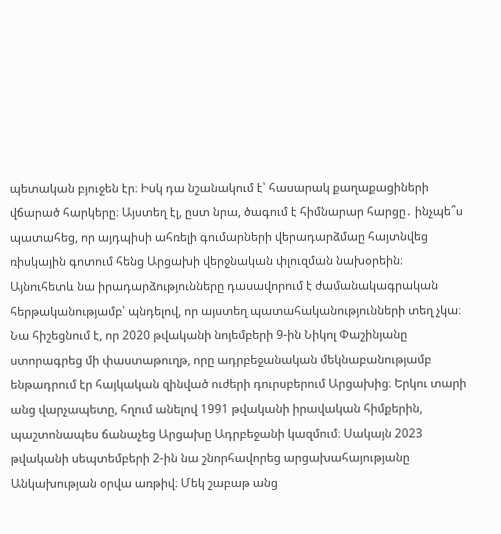պետական բյուջեն էր։ Իսկ դա նշանակում է՝ հասարակ քաղաքացիների վճարած հարկերը։ Այստեղ էլ, ըստ նրա, ծագում է հիմնարար հարցը․ ինչպե՞ս պատահեց, որ այդպիսի ահռելի գումարների վերադարձմաը հայտնվեց ռիսկային գոտում հենց Արցախի վերջնական փլուզման նախօրեին։
Այնուհետև նա իրադարձությունները դասավորում է ժամանակագրական հերթականությամբ՝ պնդելով, որ այստեղ պատահականությունների տեղ չկա։ Նա հիշեցնում է, որ 2020 թվականի նոյեմբերի 9-ին Նիկոլ Փաշինյանը ստորագրեց մի փաստաթուղթ, որը ադրբեջանական մեկնաբանությամբ ենթադրում էր հայկական զինված ուժերի դուրսբերում Արցախից։ Երկու տարի անց վարչապետը, հղում անելով 1991 թվականի իրավական հիմքերին, պաշտոնապես ճանաչեց Արցախը Ադրբեջանի կազմում։ Սակայն 2023 թվականի սեպտեմբերի 2-ին նա շնորհավորեց արցախահայությանը Անկախության օրվա առթիվ։ Մեկ շաբաթ անց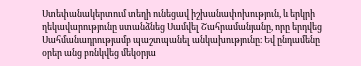Ստեփանակերտում տեղի ունեցավ իշխանափոխություն, և երկրի ղեկավարությունը ստանձնեց Սամվել Շահրամանյանը, որը երդվեց Սահմանադրությամբ պաշտպանել անկախությունը։ Եվ ընդամենը օրեր անց բռնկվեց մեկօրյա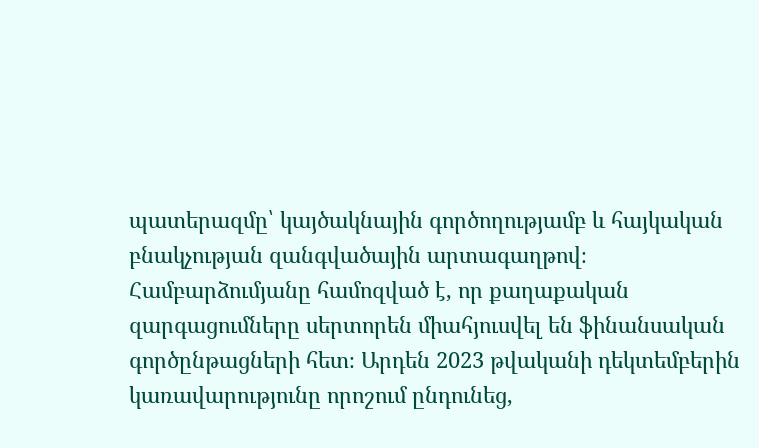պատերազմը՝ կայծակնային գործողությամբ և հայկական բնակչության զանգվածային արտագաղթով։
Համբարձումյանը համոզված է, որ քաղաքական զարգացումները սերտորեն միահյուսվել են ֆինանսական գործընթացների հետ։ Արդեն 2023 թվականի դեկտեմբերին կառավարությունը որոշում ընդունեց,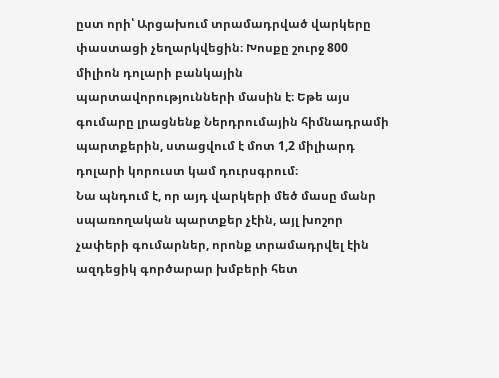ըստ որի՝ Արցախում տրամադրված վարկերը փաստացի չեղարկվեցին։ Խոսքը շուրջ 800 միլիոն դոլարի բանկային պարտավորությունների մասին է։ Եթե այս գումարը լրացնենք Ներդրումային հիմնադրամի պարտքերին, ստացվում է մոտ 1,2 միլիարդ դոլարի կորուստ կամ դուրսգրում։
Նա պնդում է, որ այդ վարկերի մեծ մասը մանր սպառողական պարտքեր չէին, այլ խոշոր չափերի գումարներ, որոնք տրամադրվել էին ազդեցիկ գործարար խմբերի հետ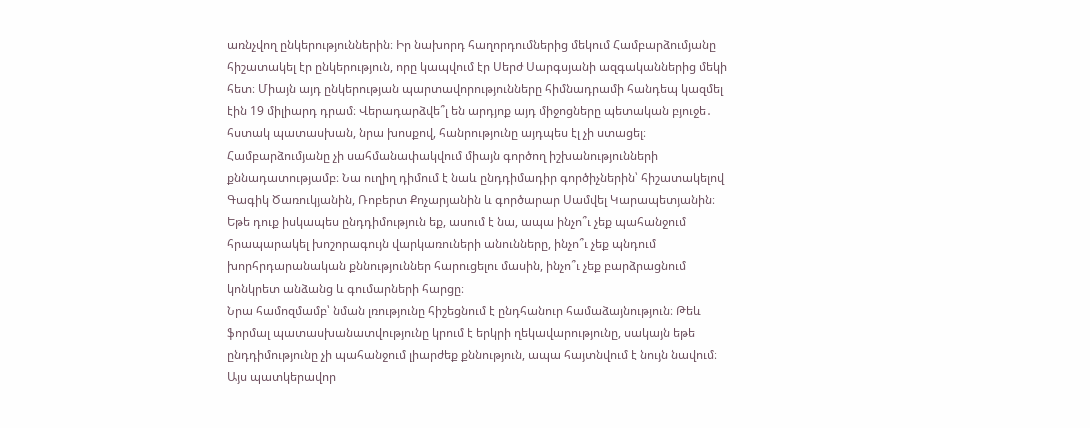առնչվող ընկերություններին։ Իր նախորդ հաղորդումներից մեկում Համբարձումյանը հիշատակել էր ընկերություն, որը կապվում էր Սերժ Սարգսյանի ազգականներից մեկի հետ։ Միայն այդ ընկերության պարտավորությունները հիմնադրամի հանդեպ կազմել էին 19 միլիարդ դրամ։ Վերադարձվե՞լ են արդյոք այդ միջոցները պետական բյուջե․ հստակ պատասխան, նրա խոսքով, հանրությունը այդպես էլ չի ստացել։
Համբարձումյանը չի սահմանափակվում միայն գործող իշխանությունների քննադատությամբ։ Նա ուղիղ դիմում է նաև ընդդիմադիր գործիչներին՝ հիշատակելով Գագիկ Ծառուկյանին, Ռոբերտ Քոչարյանին և գործարար Սամվել Կարապետյանին։ Եթե դուք իսկապես ընդդիմություն եք, ասում է նա, ապա ինչո՞ւ չեք պահանջում հրապարակել խոշորագույն վարկառուների անունները, ինչո՞ւ չեք պնդում խորհրդարանական քննություններ հարուցելու մասին, ինչո՞ւ չեք բարձրացնում կոնկրետ անձանց և գումարների հարցը։
Նրա համոզմամբ՝ նման լռությունը հիշեցնում է ընդհանուր համաձայնություն։ Թեև ֆորմալ պատասխանատվությունը կրում է երկրի ղեկավարությունը, սակայն եթե ընդդիմությունը չի պահանջում լիարժեք քննություն, ապա հայտնվում է նույն նավում։ Այս պատկերավոր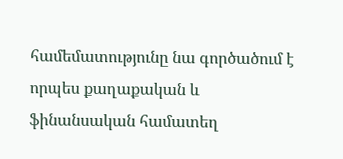համեմատությունը նա գործածում է որպես քաղաքական և ֆինանսական համատեղ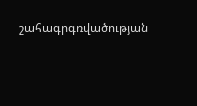շահագրգռվածության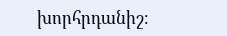խորհրդանիշ։